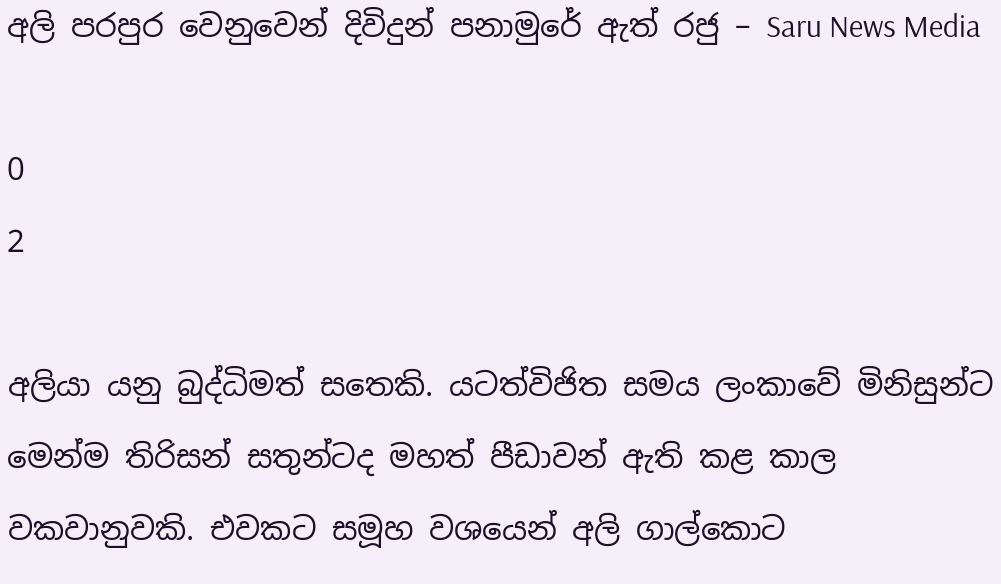අලි පරපුර වෙනුවෙන් දිවිදුන් පනාමුරේ ඇත් රජු – Saru News Media

0
2

අලියා යනු බුද්ධිමත් සතෙකි. යටත්විජිත සමය ලංකාවේ මිනිසුන්ට මෙන්ම තිරිසන් සතුන්ටද මහත් පීඩාවන් ඇති කළ කාල වකවානුවකි. එවකට සමූහ වශයෙන් අලි ගාල්කොට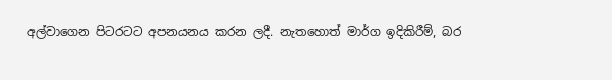අල්වාගෙන පිටරටට අපනයනය කරන ලදී. නැතහොත් මාර්ග ඉදිකිරීම්, බර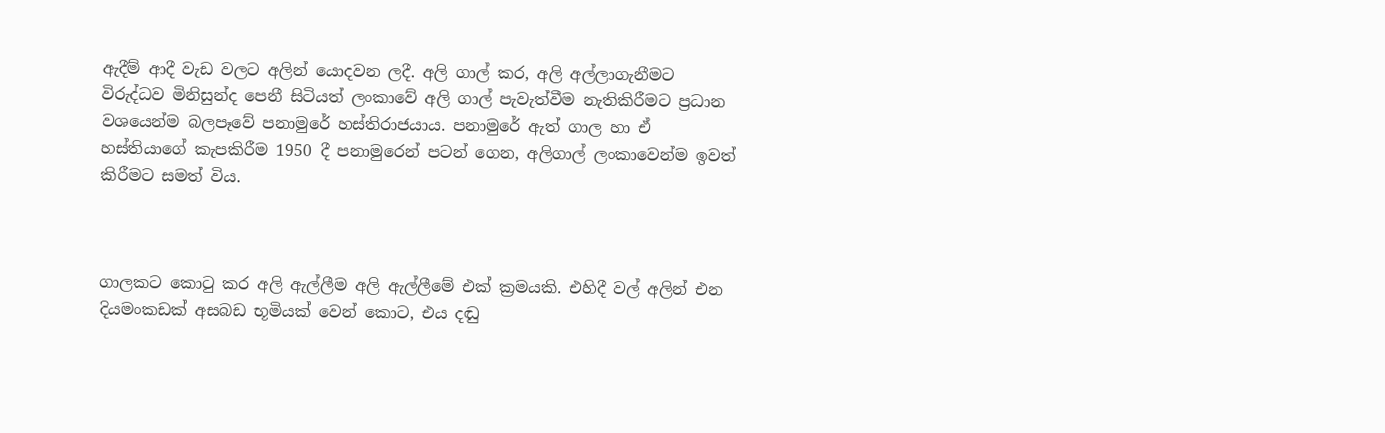ඇදීම් ආදී වැඩ වලට අලින් යොදවන ලදී. අලි ගාල් කර, අලි අල්ලාගැනීමට විරුද්ධව මිනිසුන්ද පෙනී සිටියත් ලංකාවේ අලි ගාල් පැවැත්වීම නැතිකිරීමට ප්‍රධාන වශයෙන්ම බලපෑවේ පනාමුරේ හස්තිරාජයාය. පනාමුරේ ඇත් ගාල හා ඒ හස්තියාගේ කැපකිරීම 1950 දී පනාමුරෙන් පටන් ගෙන, අලිගාල් ලංකාවෙන්ම ඉවත් කිරීමට සමත් විය.



ගාලකට කොටු කර අලි ඇල්ලීම අලි ඇල්ලීමේ එක් ක්‍රමයකි. එහිදී වල් අලින් එන දියමංකඩක් අසබඩ භූමියක් වෙන් කොට, එය දඬු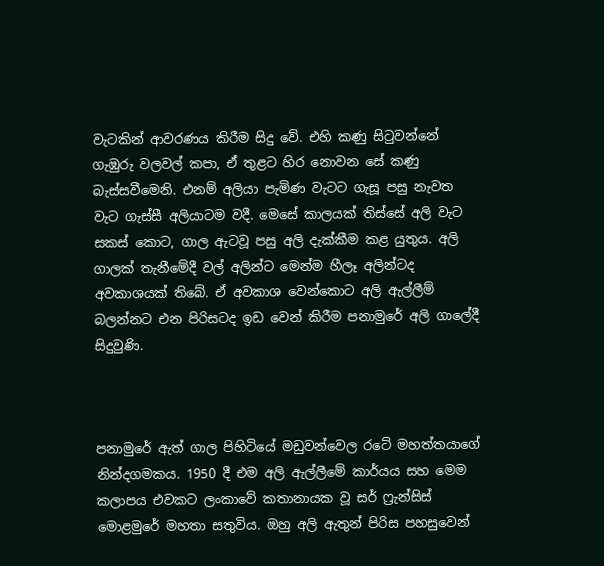වැටකින් ආවරණය කිරීම සිදු වේ. එහි කණු සිටුවන්නේ ගැඹුරු වලවල් කපා, ඒ තුළට හිර නොවන සේ කණු බැස්සවීමෙනි. එනම් අලියා පැමිණ වැටට ගැසූ පසු නැවත වැට ගැස්සී අලියාටම වදී. මෙසේ කාලයක් තිස්සේ අලි වැට සකස් කොට, ගාල ඇටවූ පසු අලි දැක්කීම කළ යුතුය. අලි ගාලක් තැනීමේදී වල් අලින්ට මෙන්ම හීලෑ අලින්ටද අවකාශයක් තිබේ. ඒ අවකාශ වෙන්කොට අලි ඇල්ලීම් බලන්නට එන පිරිසටද ඉඩ වෙන් කිරීම පනාමුරේ අලි ගාලේදී සිදුවුණි.



පනාමුරේ ඇත් ගාල පිහිටියේ මඩුවන්වෙල රටේ මහත්තයාගේ නින්දගමකය. 1950 දී එම අලි ඇල්ලීමේ කාර්යය සහ මෙම කලාපය එවකට ලංකාවේ කතානායක වූ සර් ෆ්‍රැන්සිස් මොළමුරේ මහතා සතුවිය. ඔහු අලි ඇතුන් පිරිස පහසුවෙන්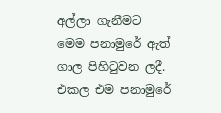අල්ලා ගැනීමට මෙම පනාමුරේ ඇත් ගාල පිහිටුවන ලදී. එකල එම පනාමුරේ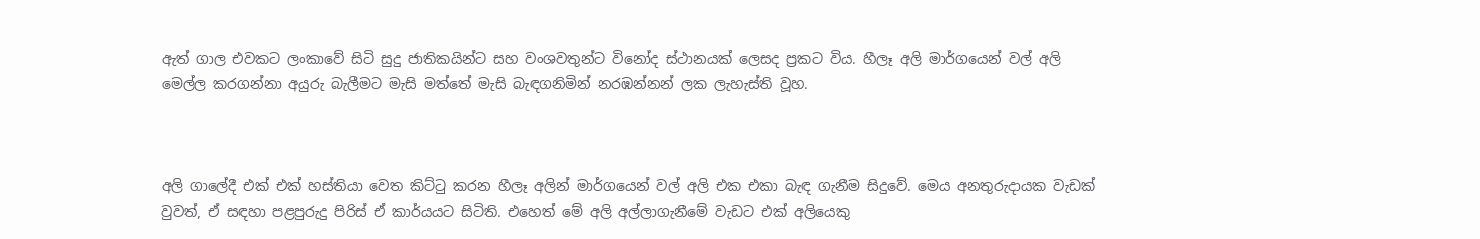ඇත් ගාල එවකට ලංකාවේ සිටි සුදු ජාතිකයින්ට සහ වංශවතුන්ට විනෝද ස්ථානයක් ලෙසද ප්‍රකට විය. හීලෑ අලි මාර්ගයෙන් වල් අලි මෙල්ල කරගන්නා අයුරු බැලීමට මැසි මත්තේ මැසි බැඳගනිමින් නරඹන්නන් ලක ලැහැස්ති වූහ.



අලි ගාලේදී එක් එක් හස්තියා වෙත කිට්ටු කරන හීලෑ අලින් මාර්ගයෙන් වල් අලි එක එකා බැඳ ගැනීම සිදුවේ. මෙය අනතුරුදායක වැඩක් වුවත්, ඒ සඳහා පළපුරුදු පිරිස් ඒ කාර්යයට සිටිති. එහෙත් මේ අලි අල්ලාගැනීමේ වැඩට එක් අලියෙකු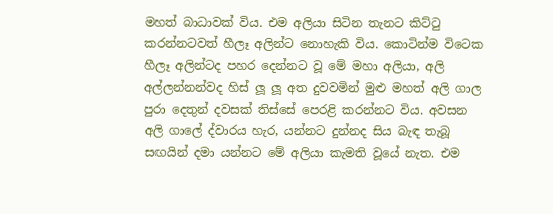මහත් බාධාවක් විය. එම අලියා සිටින තැනට කිට්ටු කරන්නටවත් හීලෑ අලින්ට නොහැකි විය. කොටින්ම විටෙක හීලෑ අලින්ටද පහර දෙන්නට වූ මේ මහා අලියා, අලි අල්ලන්නන්වද හිස් ලූ ලූ අත දුවවමින් මුළු මහත් අලි ගාල පුරා දෙතුන් දවසක් තිස්සේ පෙරළි කරන්නට විය. අවසන අලි ගාලේ ද්වාරය හැර, යන්නට දුන්නද සිය බැඳ තැබූ සඟයින් දමා යන්නට මේ අලියා කැමති වූයේ නැත. එම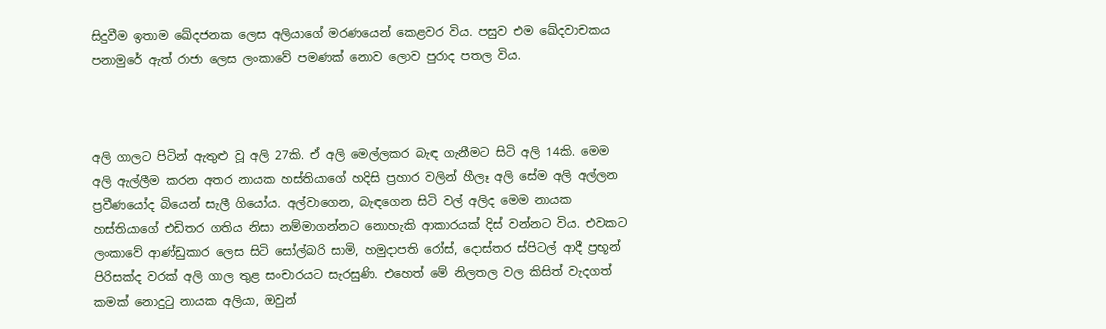සිදුවීම ඉතාම ඛේදජනක ලෙස අලියාගේ මරණයෙන් කෙළවර විය. පසුව එම ඛේදවාචකය පනාමුරේ ඇත් රාජා ලෙස ලංකාවේ පමණක් නොව ලොව පුරාද පතල විය.



අලි ගාලට පිටින් ඇතුළු වූ අලි 27කි. ඒ අලි මෙල්ලකර බැඳ ගැනීමට සිටි අලි 14කි. මෙම අලි ඇල්ලීම කරන අතර නායක හස්තියාගේ හදිසි ප්‍රහාර වලින් හීලෑ අලි සේම අලි අල්ලන ප්‍රවීණයෝද බියෙන් සැලී ගියෝය. අල්වාගෙන, බැඳගෙන සිටි වල් අලිද මෙම නායක හස්තියාගේ එඩිතර ගතිය නිසා නම්මාගන්නට නොහැකි ආකාරයක් දිස් වන්නට විය. එවකට ලංකාවේ ආණ්ඩුකාර ලෙස සිටි සෝල්බරි සාමි, හමුදාපති රෝස්, දොස්තර ස්පිටල් ආදී ප්‍රභූන් පිරිසක්ද වරක් අලි ගාල තුළ සංචාරයට සැරසුණි. එහෙත් මේ නිලතල වල කිසිත් වැදගත් කමක් නොදුටු නායක අලියා, ඔවුන්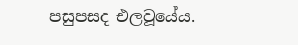පසුපසද එලවූයේය.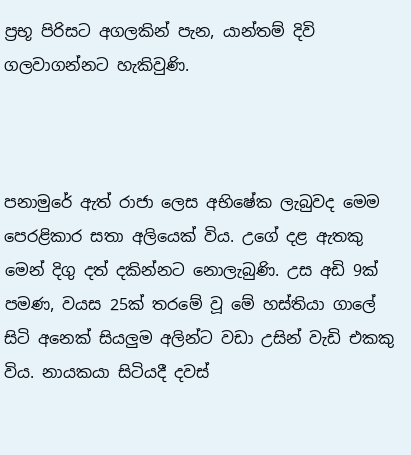ප්‍රභූ පිරිසට අගලකින් පැන, යාන්තම් දිවි ගලවාගන්නට හැකිවුණි.



පනාමුරේ ඇත් රාජා ලෙස අභිෂේක ලැබුවද මෙම පෙරළිකාර සතා අලියෙක් විය. උගේ දළ ඇතකු මෙන් දිගු දත් දකින්නට නොලැබුණි. උස අඩි 9ක් පමණ, වයස 25ක් තරමේ වූ මේ හස්තියා ගාලේ සිටි අනෙක් සියලුම අලින්ට වඩා උසින් වැඩි එකකු විය. නායකයා සිටියදී දවස්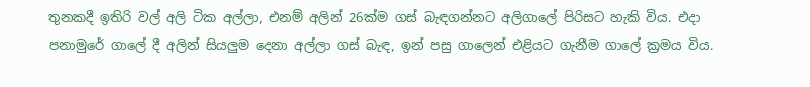තුනකදී ඉතිරි වල් අලි ටික අල්ලා, එනම් අලින් 26ක්ම ගස් බැඳගන්නට අලිගාලේ පිරිසට හැකි විය. එදා පනාමුරේ ගාලේ දී අලින් සියලුම දෙනා අල්ලා ගස් බැඳ, ඉන් පසු ගාලෙන් එළියට ගැනීම ගාලේ ක්‍රමය විය.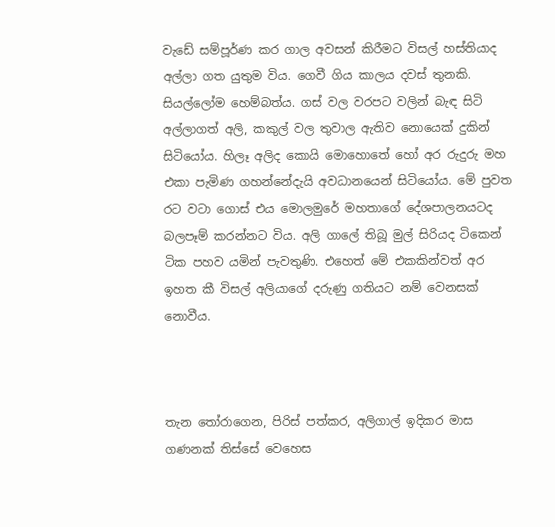වැඩේ සම්පූර්ණ කර ගාල අවසන් කිරීමට විසල් හස්තියාද අල්ලා ගත යුතුම විය. ගෙවී ගිය කාලය දවස් තුනකි. සියල්ලෝම හෙම්බත්ය. ගස් වල වරපට වලින් බැඳ සිටි අල්ලාගත් අලි, කකුල් වල තුවාල ඇතිව නොයෙක් දුකින් සිටියෝය. හිලෑ අලිද කොයි මොහොතේ හෝ අර රුදුරු මහ එකා පැමිණ ගහන්නේදැයි අවධානයෙන් සිටියෝය. මේ පුවත රට වටා ගොස් එය මොලමුරේ මහතාගේ දේශපාලනයටද බලපෑම් කරන්නට විය. අලි ගාලේ තිබූ මුල් සිරියද ටිකෙන් ටික පහව යමින් පැවතුණි. එහෙත් මේ එකකින්වත් අර ඉහත කී විසල් අලියාගේ දරුණු ගතියට නම් වෙනසක් නොවීය.



තැන තෝරාගෙන, පිරිස් පත්කර, අලිගාල් ඉදිකර මාස ගණනක් තිස්සේ වෙහෙස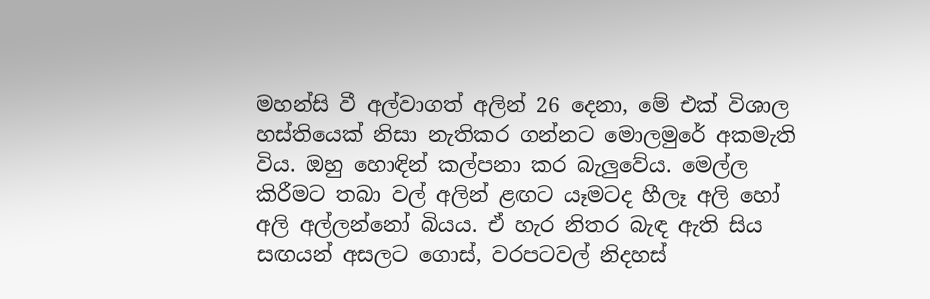මහන්සි වී අල්වාගත් අලින් 26 දෙනා, මේ එක් විශාල හස්තියෙක් නිසා නැතිකර ගන්නට මොලමුරේ අකමැති විය. ඔහු හොඳින් කල්පනා කර බැලුවේය. මෙල්ල කිරීමට තබා වල් අලින් ළඟට යෑමටද හීලෑ අලි හෝ අලි අල්ලන්නෝ බියය. ඒ හැර නිතර බැඳ ඇති සිය සඟයන් අසලට ගොස්, වරපටවල් නිදහස්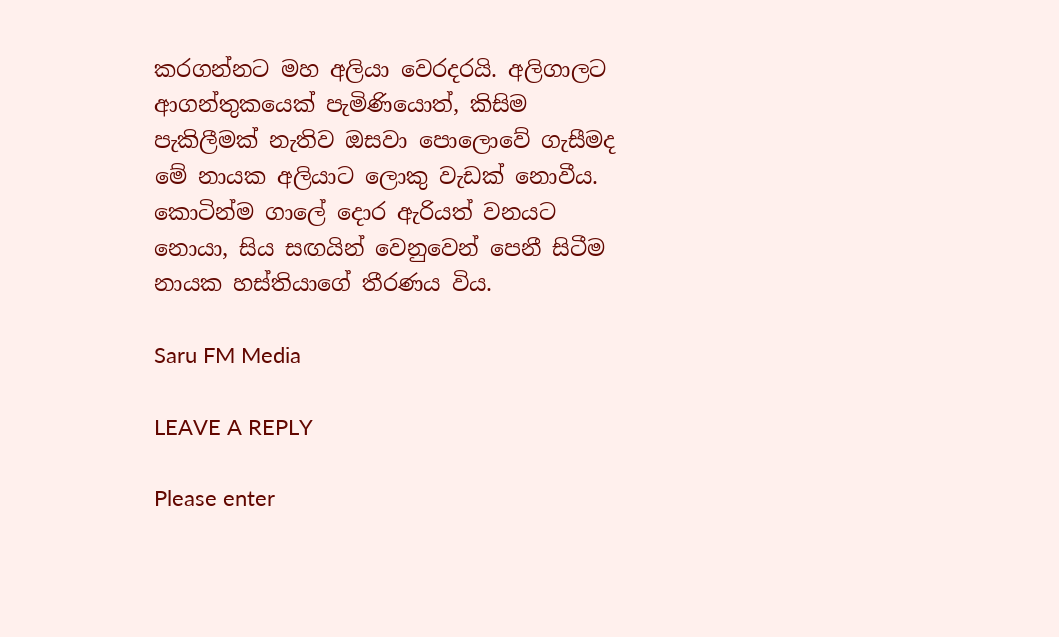කරගන්නට මහ අලියා වෙරදරයි. අලිගාලට ආගන්තුකයෙක් පැමිණියොත්, කිසිම පැකිලීමක් නැතිව ඔසවා පොලොවේ ගැසීමද මේ නායක අලියාට ලොකු වැඩක් නොවීය. කොටින්ම ගාලේ දොර ඇරියත් වනයට නොයා, සිය සඟයින් වෙනුවෙන් පෙනී සිටීම නායක හස්තියාගේ තීරණය විය.

Saru FM Media

LEAVE A REPLY

Please enter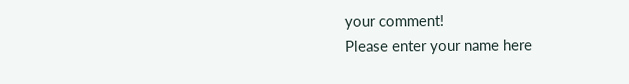your comment!
Please enter your name here